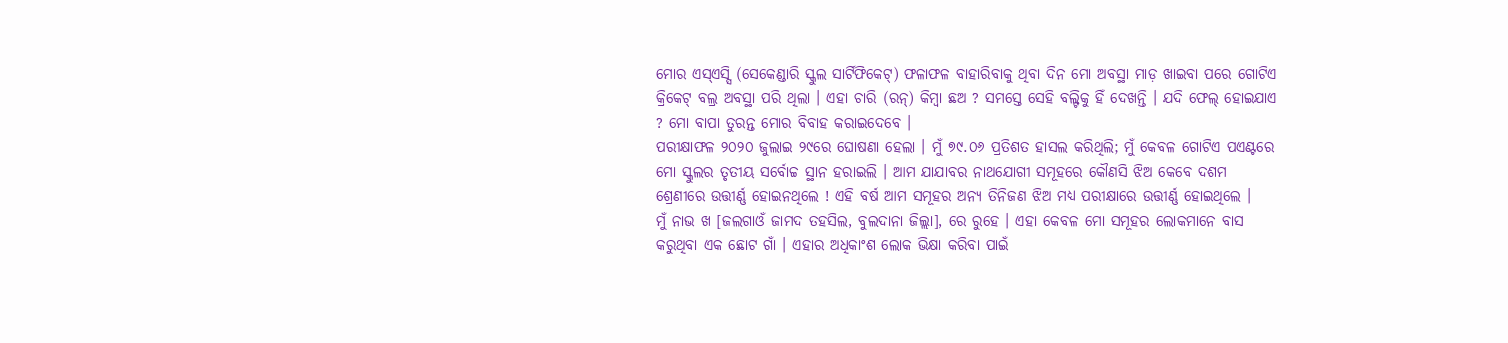ମୋର ଏସ୍ଏସ୍ସି (ସେକେଣ୍ଡାରି ସ୍କୁଲ ସାର୍ଟିଫିକେଟ୍) ଫଳାଫଳ ବାହାରିବାକୁ ଥିବା ଦିନ ମୋ ଅବସ୍ଥା ମାଡ଼ ଖାଇବା ପରେ ଗୋଟିଏ କ୍ରିକେଟ୍ ବଲ୍ର ଅବସ୍ଥା ପରି ଥିଲା । ଏହା ଚାରି (ରନ୍) କିମ୍ବା ଛଅ ? ସମସ୍ତେ ସେହି ବଲ୍ଟିକୁ ହିଁ ଦେଖନ୍ତି । ଯଦି ଫେଲ୍ ହୋଇଯାଏ ? ମୋ ବାପା ତୁରନ୍ତ ମୋର ବିବାହ କରାଇଦେବେ ।
ପରୀକ୍ଷାଫଳ ୨୦୨୦ ଜୁଲାଇ ୨୯ରେ ଘୋଷଣା ହେଲା । ମୁଁ ୭୯.୦୬ ପ୍ରତିଶତ ହାସଲ କରିଥିଲି; ମୁଁ କେବଳ ଗୋଟିଏ ପଏଣ୍ଟରେ ମୋ ସ୍କୁଲର ତୃତୀୟ ସର୍ବୋଚ୍ଚ ସ୍ଥାନ ହରାଇଲି । ଆମ ଯାଯାବର ନାଥଯୋଗୀ ସମୂହରେ କୌଣସି ଝିଅ କେବେ ଦଶମ ଶ୍ରେଣୀରେ ଉତ୍ତୀର୍ଣ୍ଣ ହୋଇନଥିଲେ ! ଏହି ବର୍ଷ ଆମ ସମୂହର ଅନ୍ୟ ତିନିଜଣ ଝିଅ ମଧ୍ୟ ପରୀକ୍ଷାରେ ଉତ୍ତୀର୍ଣ୍ଣ ହୋଇଥିଲେ ।
ମୁଁ ନାଭ ଖ [ଜଲଗାଓଁ ଜାମଦ ତହସିଲ, ବୁଲଦାନା ଜିଲ୍ଲା], ରେ ରୁହେ । ଏହା କେବଳ ମୋ ସମୂହର ଲୋକମାନେ ବାସ କରୁଥିବା ଏକ ଛୋଟ ଗାଁ । ଏହାର ଅଧିକାଂଶ ଲୋକ ଭିକ୍ଷା କରିବା ପାଇଁ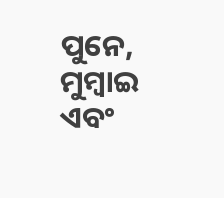ପୁନେ, ମୁମ୍ବାଇ ଏବଂ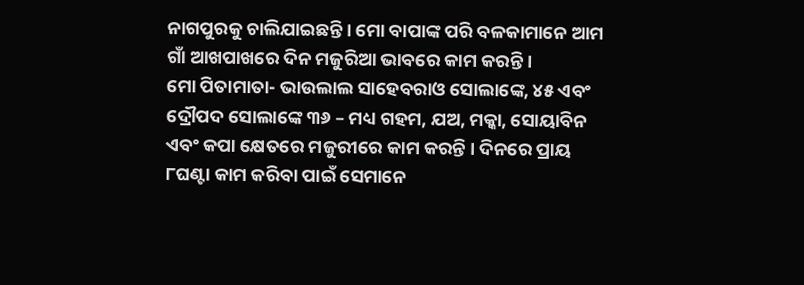ନାଗପୁରକୁ ଚାଲିଯାଇଛନ୍ତି । ମୋ ବାପାଙ୍କ ପରି ବଳକାମାନେ ଆମ ଗାଁ ଆଖପାଖରେ ଦିନ ମଜୁରିଆ ଭାବରେ କାମ କରନ୍ତି ।
ମୋ ପିତାମାତା- ଭାଉଲାଲ ସାହେବରାଓ ସୋଲାଙ୍କେ, ୪୫ ଏବଂ ଦ୍ରୌପଦ ସୋଲାଙ୍କେ ୩୬ – ମଧ୍ୟ ଗହମ, ଯଅ, ମକ୍କା, ସୋୟାବିନ ଏବଂ କପା କ୍ଷେତରେ ମଜୁରୀରେ କାମ କରନ୍ତି । ଦିନରେ ପ୍ରାୟ ୮ଘଣ୍ଟା କାମ କରିବା ପାଇଁ ସେମାନେ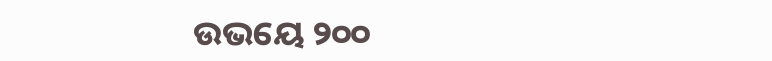ଉଭୟେ ୨୦୦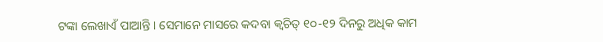ଟଙ୍କା ଲେଖାଏଁ ପାଆନ୍ତି । ସେମାନେ ମାସରେ କଦବା କ୍ୱଚିତ୍ ୧୦-୧୨ ଦିନରୁ ଅଧିକ କାମ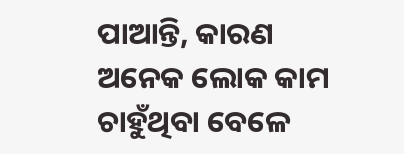ପାଆନ୍ତି, କାରଣ ଅନେକ ଲୋକ କାମ ଚାହୁଁଥିବା ବେଳେ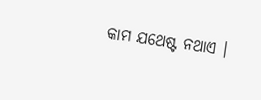କାମ ଯଥେଷ୍ଟ ନଥାଏ ।